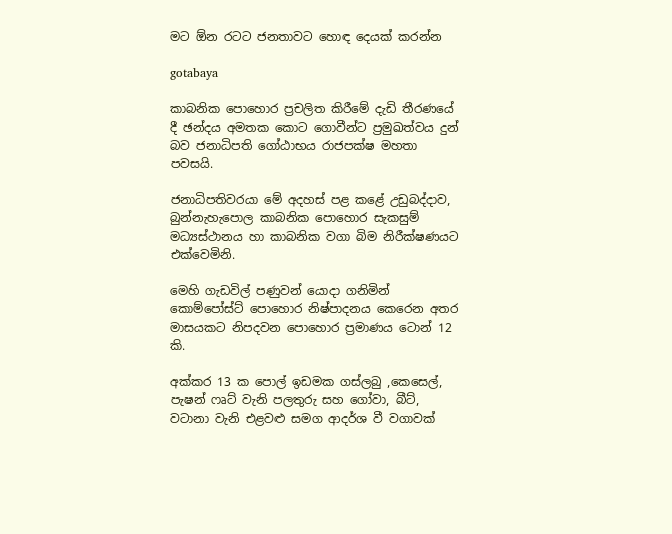මට ඕන රටට ජනතාවට හොඳ දෙයක් කරන්න

gotabaya

කාබනික පොහොර ප්‍රචලිත කිරීමේ දැඩි තීරණයේ දී ඡන්දය අමතක කොට ගොවීන්ට ප්‍රමුඛත්වය දුන් බව ජනාධිපති ගෝඨාභය රාජපක්ෂ මහතා පවසයි.

ජනාධිපතිවරයා මේ අදහස් පළ කළේ උඩුබද්දාව, බුන්නැහැපොල කාබනික පොහොර සැකසුම් මධ්‍යස්ථානය හා කාබනික වගා බිම නිරීක්ෂණයට එක්වෙමිනි.

මෙහි ගැඩවිල් පණුවන් යොදා ගනිමින් කොම්පෝස්ට් පොහොර නිෂ්පාදනය කෙරෙන අතර මාසයකට නිපදවන පොහොර ප්‍රමාණය ටොන් 12 කි.

අක්කර 13 ක පොල් ඉඩමක ගස්ලබු ,කෙසෙල්, පැෂන් ෆෘට් වැනි පලතුරු සහ ගෝවා, බීට්, වටානා වැනි එළවළු සමග ආදර්ශ වී වගාවක්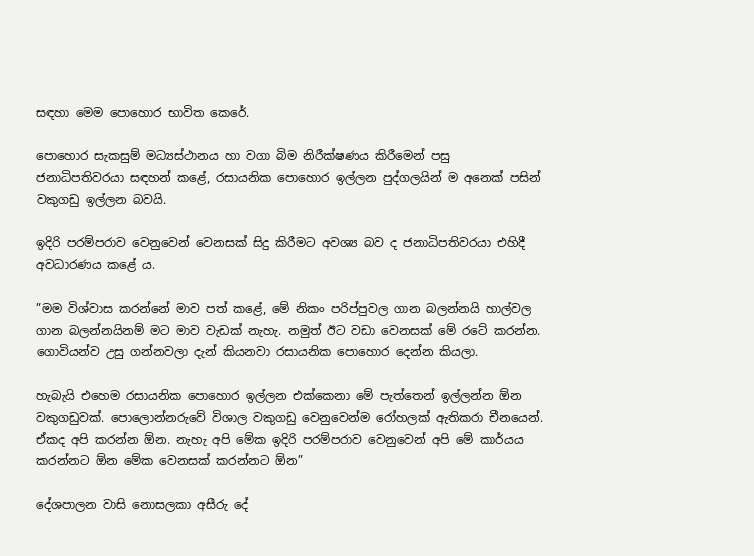සඳහා මෙම පොහොර භාවිත කෙරේ.

පොහොර සැකසුම් මධ්‍යස්ථානය හා වගා බිම නිරීක්ෂණය කිරීමෙන් පසු ජනාධිපතිවරයා සඳහන් කළේ, රසායනික පොහොර ඉල්ලන පුද්ගලයින් ම අනෙක් පසින් වකුගඩු ඉල්ලන බවයි.

ඉදිරි පරම්පරාව වෙනුවෙන් වෙනසක් සිදු කිරීමට අවශ්‍ය බව ද ජනාධිපතිවරයා එහිදී අවධාරණය කළේ ය.

”මම විශ්වාස කරන්නේ මාව පත් කළේ, මේ නිකං පරිප්පුවල ගාන බලන්නයි හාල්වල ගාන බලන්නයිනම් මට මාව වැඩක් නැහැ. නමුත් ඊට වඩා වෙනසක් මේ රටේ කරන්න. ගොවියන්ව උසු ගන්නවලා දැන් කියනවා රසායනික පොහොර දෙන්න කියලා.

හැබැයි එහෙම රසායනික පොහොර ඉල්ලන එක්කෙනා මේ පැත්තෙන් ඉල්ලන්න ඕන වකුගඩුවක්. පොලොන්නරුවේ විශාල වකුගඩු වෙනුවෙන්ම රෝහලක් ඇතිකරා චීනයෙන්. ඒකද අපි කරන්න ඕන. නැහැ අපි මේක ඉදිරි පරම්පරාව වෙනුවෙන් අපි මේ කාර්යය කරන්නට ඕන මේක වෙනසක් කරන්නට ඕන”

දේශපාලන වාසි නොසලකා අසීරු දේ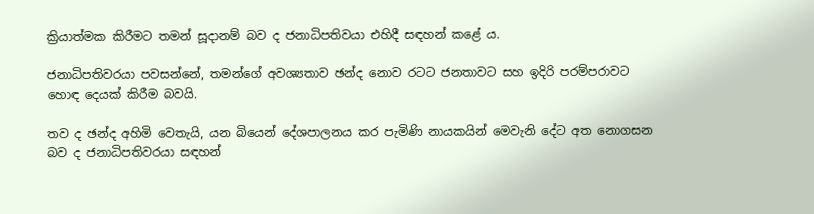ක්‍රියාත්මක කිරීමට තමන් සූදානම් බව ද ජනාධිපතිවයා එහිදී සඳහන් කළේ ය.

ජනාධිපතිවරයා පවසන්නේ, තමන්ගේ අවශ්‍යතාව ඡන්ද නොව රටට ජනතාවට සහ ඉදිරි පරම්පරාවට හොඳ දෙයක් කිරීම බවයි.

තව ද ඡන්ද අහිමි වෙතැයි, යන බියෙන් දේශපාලනය කර පැමිණි නායකයින් මෙවැනි දේට අත නොගසන බව ද ජනාධිපතිවරයා සඳහන්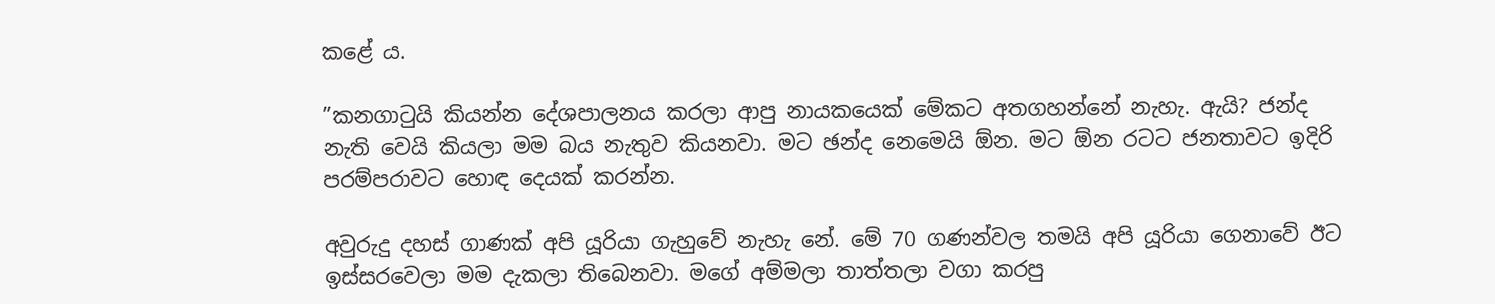කළේ ය.

”කනගාටුයි කියන්න දේශපාලනය කරලා ආපු නායකයෙක් මේකට අතගහන්නේ නැහැ. ඇයි? ජන්ද නැති වෙයි කියලා මම බය නැතුව කියනවා. මට ඡන්ද නෙමෙයි ඕන. මට ඕන රටට ජනතාවට ඉදිරි පරම්පරාවට හොඳ දෙයක් කරන්න.

අවුරුදු දහස් ගාණක් අපි යූරියා ගැහුවේ නැහැ නේ. මේ 70 ගණන්වල තමයි අපි යූරියා ගෙනාවේ ඊට ඉස්සරවෙලා මම දැකලා තිබෙනවා. මගේ අම්මලා තාත්තලා වගා කරපු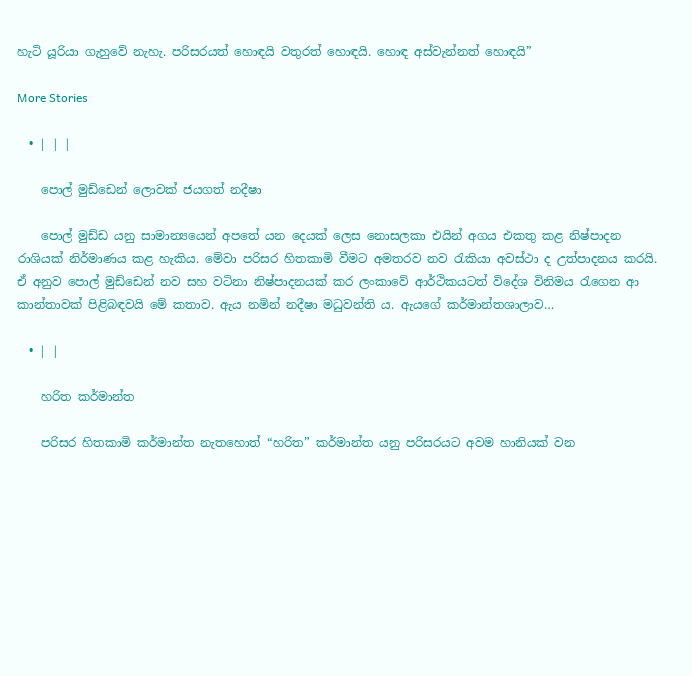හැටි යූරියා ගැහුවේ නැහැ. පරිසරයත් හොඳයි වතුරත් හොඳයි. හොඳ අස්වැන්නත් හොඳයි”

More Stories

  • | | |

    පොල් මුඩ්ඩෙන් ලොවක් ජයගත් නදීෂා

    පොල් මුඩ්ඩ යනු සාමාන්‍යයෙන් අපතේ යන දෙයක් ලෙස නොසලකා එයින් අගය එකතු කළ නිෂ්පාදන රාශියක් නිර්මාණය කළ හැකිය. මේවා පරිසර හිතකාමි වීමට අමතරව නව රැකියා අවස්ථා ද උත්පාදනය කරයි. ඒ අනුව පොල් මුඩ්ඩෙන් නව සහ වටිනා නිෂ්පාදනයක් කර ලංකාවේ ආර්ථිකයටත් විදේශ විනිමය රැගෙන ආ කාන්තාවක් පිළිබඳවයි මේ කතාව. ඇය නමින් නදීෂා මධුවන්ති ය. ඇයගේ කර්මාන්තශාලාව…

  • | |

    හරිත කර්මාන්ත

    පරිසර හිතකාමි කර්මාන්ත නැතහොත් “හරිත” කර්මාන්ත යනු පරිසරයට අවම හානියක් වන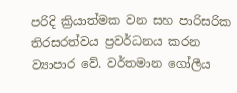පරිදි ක්‍රියාත්මක වන සහ පාරිසරික තිරසරත්වය ප්‍රවර්ධනය කරන ව්‍යාපාර වේ. වර්තමාන ගෝලීය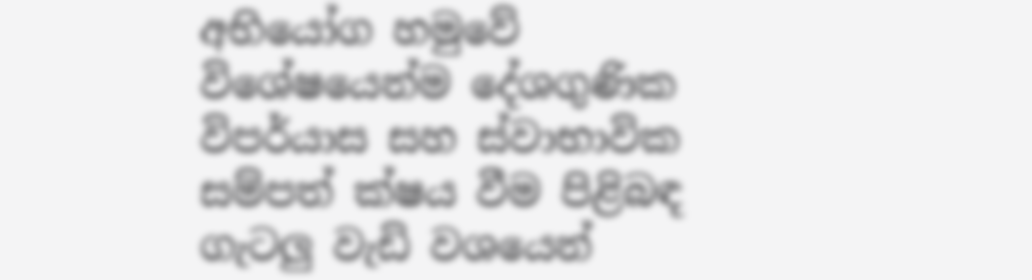අභියෝග හමුවේ විශේෂයෙන්ම දේශගුණික විපර්යාස සහ ස්වාභාවික සම්පත් ක්ෂය වීම පිළිබඳ ගැටලු වැඩි වශයෙන්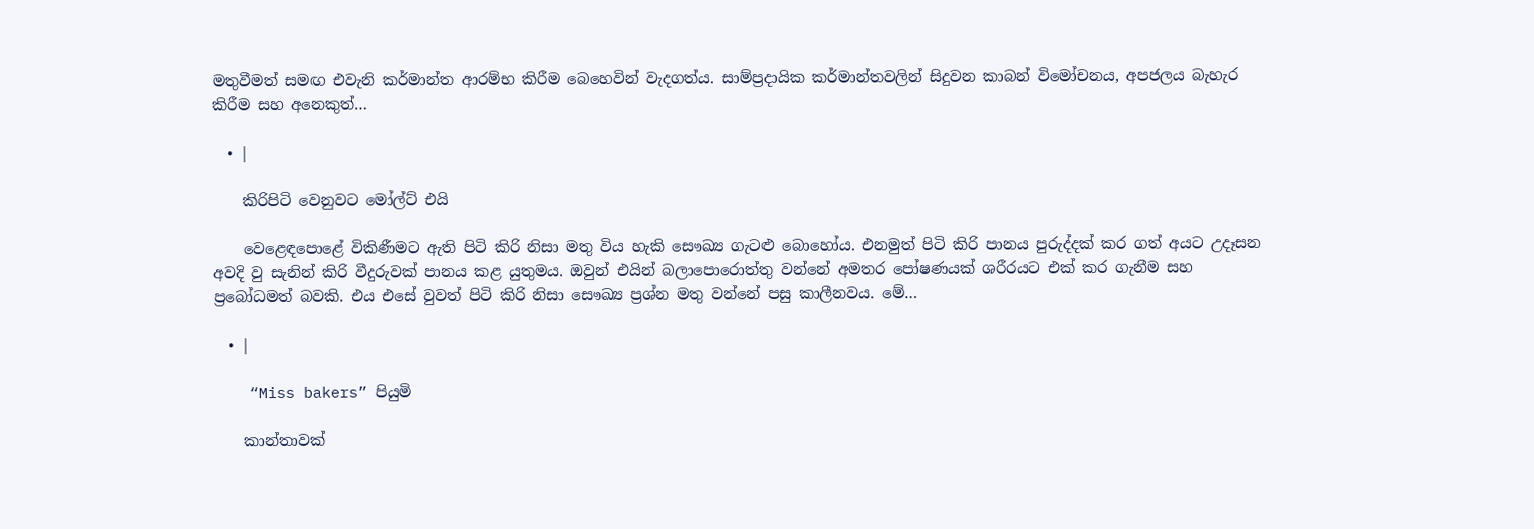මතුවීමත් සමඟ එවැනි කර්මාන්ත ආරම්භ කිරීම බෙහෙවින් වැදගත්ය. සාම්ප්‍රදායික කර්මාන්තවලින් සිදුවන කාබන් විමෝචනය, අපජලය බැහැර කිරීම සහ අනෙකුත්…

  • |

    කිරිපිටි වෙනුවට මෝල්ට් එයි

    වෙළෙඳපොළේ විකිණීමට ඇති පිටි කිරි නිසා මතු විය හැකි සෞඛ්‍ය ගැටළු බොහෝය. එනමුත් පිටි කිරි පානය පුරුද්දක් කර ගත් අයට උදෑසන අවදි වු සැනින් කිරි වීදුරුවක් පානය කළ යුතුමය. ඔවුන් එයින් බලාපොරොත්තු වන්නේ අමතර පෝෂණයක් ශරීරයට එක් කර ගැනීම සහ ප්‍රබෝධමත් බවකි. එය එසේ වුවත් පිටි කිරි නිසා සෞඛ්‍ය ප්‍රශ්න මතු වන්නේ පසු කාලීනවය. මේ…

  • |

    “Miss bakers” පියුමි

    කාන්තාවක්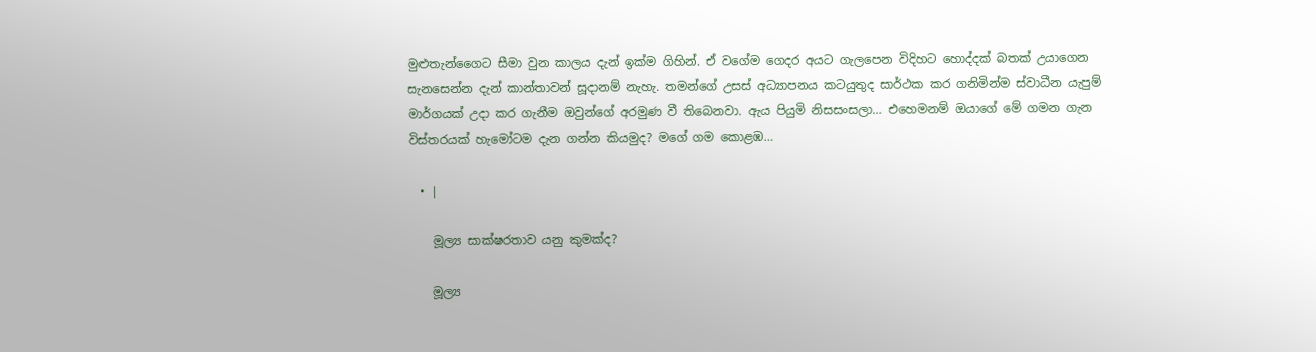මුළුතැන්ගෛට සීමා වුන කාලය දැන් ඉක්ම ගිහින්. ඒ වගේම ගෙදර අයට ගැලපෙන විදිහට හොද්දක් බතක් උයාගෙන සැනසෙන්න දැන් කාන්තාවන් සූදානම් නැහැ. තමන්ගේ උසස් අධ්‍යාපනය කටයුතුද සාර්ථක කර ගනිමින්ම ස්වාධීන යැපුම් මාර්ගයක් උදා කර ගැනීම ඔවුන්ගේ අරමුණ වී තිබෙනවා. ඇය පියුමි නිසසංසලා… එහෙමනම් ඔයාගේ මේ ගමන ගැන විස්තරයක් හැමෝටම දැන ගන්න කියමුද? මගේ ගම කොළඹ…

  • |

    මූල්‍ය සාක්ෂරතාව යනු කුමක්ද?

    මූල්‍ය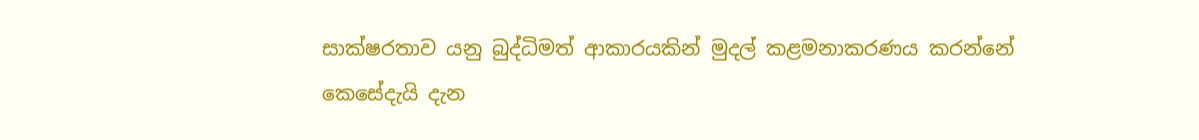සාක්ෂරතාව යනු බුද්ධිමත් ආකාරයකින් මුදල් කළමනාකරණය කරන්නේ කෙසේදැයි දැන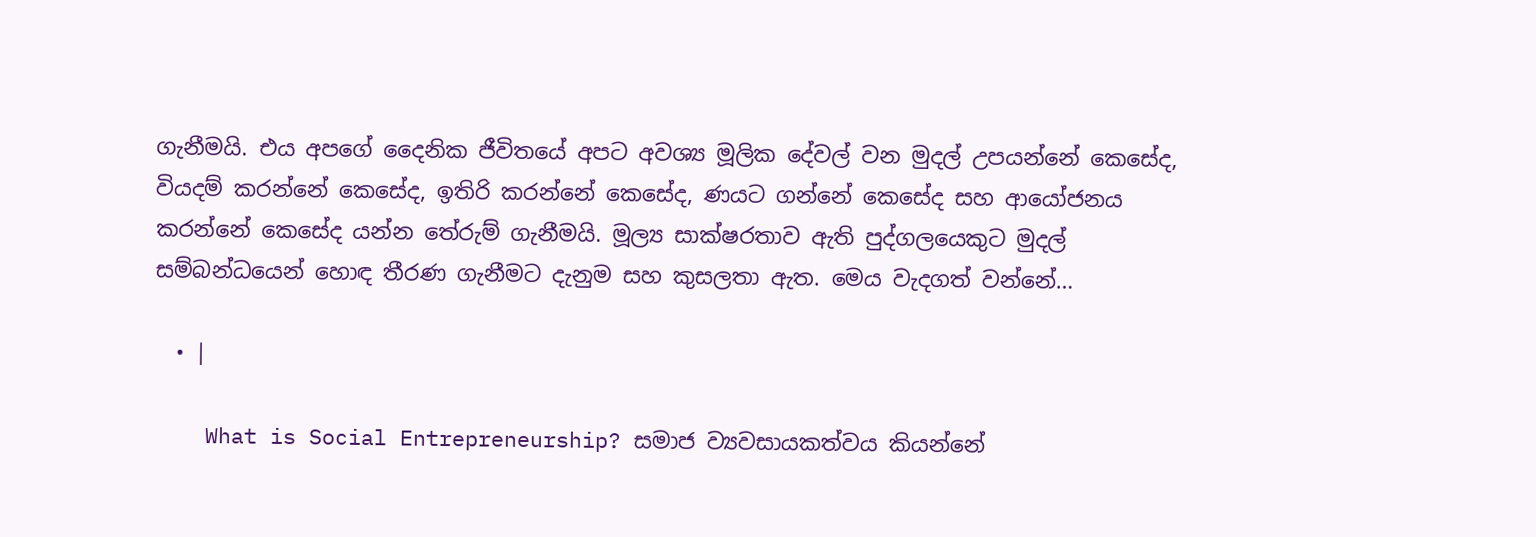ගැනීමයි. එය අපගේ දෛනික ජීවිතයේ අපට අවශ්‍ය මූලික දේවල් වන මුදල් උපයන්නේ කෙසේද, වියදම් කරන්නේ කෙසේද, ඉතිරි කරන්නේ කෙසේද, ණයට ගන්නේ කෙසේද සහ ආයෝජනය කරන්නේ කෙසේද යන්න තේරුම් ගැනීමයි. මූල්‍ය සාක්ෂරතාව ඇති පුද්ගලයෙකුට මුදල් සම්බන්ධයෙන් හොඳ තීරණ ගැනීමට දැනුම සහ කුසලතා ඇත. මෙය වැදගත් වන්නේ…

  • |

    What is Social Entrepreneurship? සමාජ ව්‍යවසායකත්වය කියන්නේ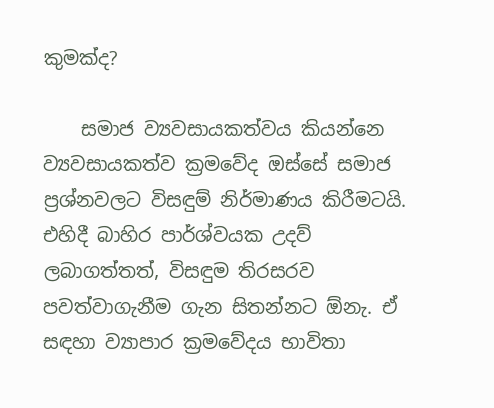කුමක්ද?

    සමාජ ව්‍යවසායකත්වය කියන්නෙ ව්‍යවසායකත්ව ක්‍රමවේද ඔස්සේ සමාජ ප්‍රශ්නවලට විසඳුම් නිර්මාණය කිරීමටයි. එහිදී බාහිර පාර්ශ්වයක උදව් ලබාගත්තත්, විසඳුම තිරසරව පවත්වාගැනීම ගැන සිතන්නට ඕනැ. ඒ සඳහා ව්‍යාපාර ක්‍රමවේදය භාවිතා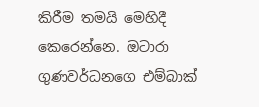කිරීම තමයි මෙහිදී කෙරෙන්නෙ. ඔටාරා ගුණවර්ධනගෙ එම්බාක්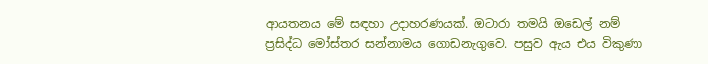ආයතනය මේ සඳහා උදාහරණයක්. ඔටාරා තමයි ඔඩෙල් නම් ප්‍රසිද්ධ මෝස්තර සන්නාමය ගොඩනැගුවෙ. පසුව ඇය එය විකුණා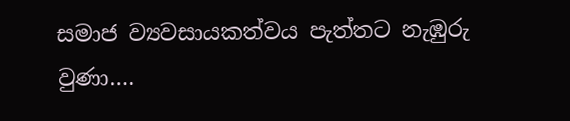සමාජ ව්‍යවසායකත්වය පැත්තට නැඹුරු වුණා….